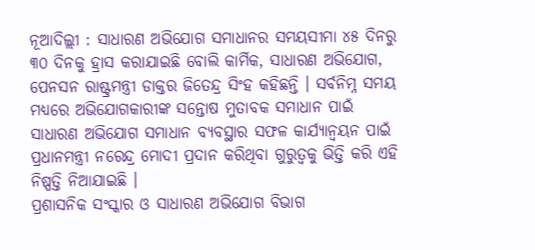ନୂଆଦିଲ୍ଲୀ : ସାଧାରଣ ଅଭିଯୋଗ ସମାଧାନର ସମୟସୀମା ୪୫ ଦିନରୁ ୩୦ ଦିନକୁ ହ୍ରାସ କରାଯାଇଛି ବୋଲି କାର୍ମିକ, ସାଧାରଣ ଅଭିଯୋଗ, ପେନସନ ରାଷ୍ଟ୍ରମନ୍ତ୍ରୀ ଡାକ୍ତର ଜିତେନ୍ଦ୍ର ସିଂହ କହିଛନ୍ତି । ସର୍ବନିମ୍ନ ସମୟ ମଧ୍ୟରେ ଅଭିଯୋଗକାରୀଙ୍କ ସନ୍ତୋଷ ମୁତାବକ ସମାଧାନ ପାଇଁ ସାଧାରଣ ଅଭିଯୋଗ ସମାଧାନ ବ୍ୟବସ୍ଥାର ସଫଳ କାର୍ଯ୍ୟାନ୍ୱୟନ ପାଇଁ ପ୍ରଧାନମନ୍ତ୍ରୀ ନରେନ୍ଦ୍ର ମୋଦୀ ପ୍ରଦାନ କରିଥିବା ଗୁରୁତ୍ୱକୁ ଭିତ୍ତି କରି ଏହି ନିଷ୍ପତ୍ତି ନିଆଯାଇଛି ।
ପ୍ରଶାସନିକ ସଂସ୍କାର ଓ ସାଧାରଣ ଅଭିଯୋଗ ବିଭାଗ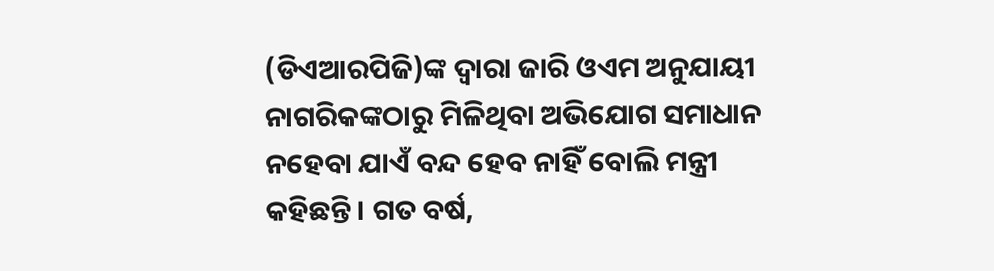(ଡିଏଆରପିଜି)ଙ୍କ ଦ୍ୱାରା ଜାରି ଓଏମ ଅନୁଯାୟୀ ନାଗରିକଙ୍କଠାରୁ ମିଳିଥିବା ଅଭିଯୋଗ ସମାଧାନ ନହେବା ଯାଏଁ ବନ୍ଦ ହେବ ନାହିଁ ବୋଲି ମନ୍ତ୍ରୀ କହିଛନ୍ତି । ଗତ ବର୍ଷ,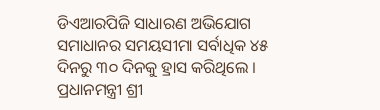ଡିଏଆରପିଜି ସାଧାରଣ ଅଭିଯୋଗ ସମାଧାନର ସମୟସୀମା ସର୍ବାଧିକ ୪୫ ଦିନରୁ ୩୦ ଦିନକୁ ହ୍ରାସ କରିଥିଲେ ।
ପ୍ରଧାନମନ୍ତ୍ରୀ ଶ୍ରୀ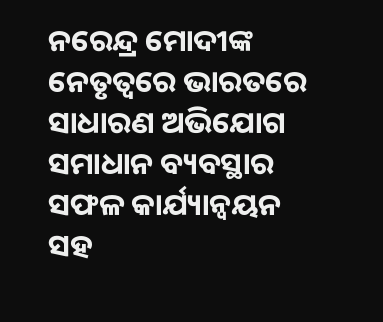ନରେନ୍ଦ୍ର ମୋଦୀଙ୍କ ନେତୃତ୍ୱରେ ଭାରତରେ ସାଧାରଣ ଅଭିଯୋଗ ସମାଧାନ ବ୍ୟବସ୍ଥାର ସଫଳ କାର୍ଯ୍ୟାନ୍ୱୟନ ସହ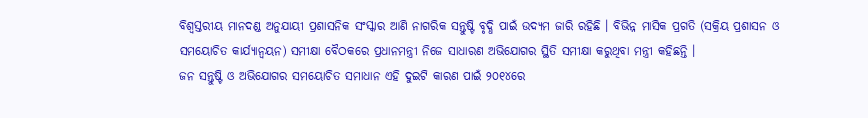ବିଶ୍ୱସ୍ତରୀୟ ମାନଦଣ୍ଡ ଅନୁଯାୟୀ ପ୍ରଶାସନିକ ସଂସ୍କାର ଆଣି ନାଗରିକ ସନ୍ତୁଷ୍ଟି ବୃଦ୍ଧି ପାଇଁ ଉଦ୍ୟମ ଜାରି ରହିଛି । ବିଭିନ୍ନ ମାସିକ ପ୍ରଗତି (ସକ୍ରିୟ ପ୍ରଶାସନ ଓ ସମୟୋଚିତ କାର୍ଯ୍ୟାନ୍ୱୟନ) ସମୀକ୍ଷା ବୈଠକରେ ପ୍ରଧାନମନ୍ତ୍ରୀ ନିଜେ ସାଧାରଣ ଅଭିଯୋଗର ସ୍ଥିତି ସମୀକ୍ଷା କରୁଥିବା ମନ୍ତ୍ରୀ କହିଛନ୍ତି ।
ଜନ ସନ୍ତୁଷ୍ଟି ଓ ଅଭିଯୋଗର ସମୟୋଚିତ ସମାଧାନ ଏହି ଦୁଇଟି କାରଣ ପାଇଁ ୨୦୧୪ରେ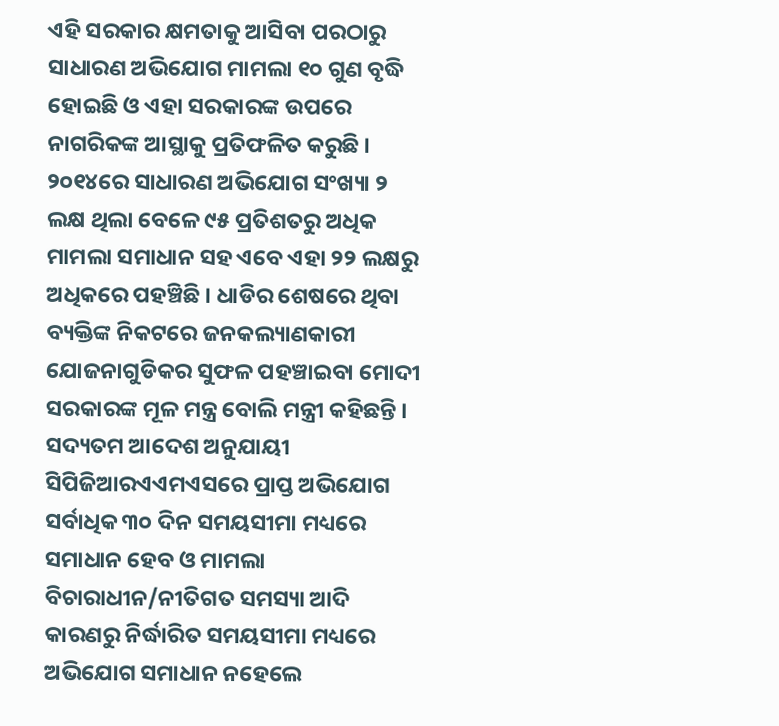ଏହି ସରକାର କ୍ଷମତାକୁ ଆସିବା ପରଠାରୁ ସାଧାରଣ ଅଭିଯୋଗ ମାମଲା ୧୦ ଗୁଣ ବୃଦ୍ଧି ହୋଇଛି ଓ ଏହା ସରକାରଙ୍କ ଉପରେ ନାଗରିକଙ୍କ ଆସ୍ଥାକୁ ପ୍ରତିଫଳିତ କରୁଛି । ୨୦୧୪ରେ ସାଧାରଣ ଅଭିଯୋଗ ସଂଖ୍ୟା ୨ ଲକ୍ଷ ଥିଲା ବେଳେ ୯୫ ପ୍ରତିଶତରୁ ଅଧିକ ମାମଲା ସମାଧାନ ସହ ଏବେ ଏହା ୨୨ ଲକ୍ଷରୁ ଅଧିକରେ ପହଞ୍ଚିଛି । ଧାଡିର ଶେଷରେ ଥିବା ବ୍ୟକ୍ତିଙ୍କ ନିକଟରେ ଜନକଲ୍ୟାଣକାରୀ ଯୋଜନାଗୁଡିକର ସୁଫଳ ପହଞ୍ଚାଇବା ମୋଦୀ ସରକାରଙ୍କ ମୂଳ ମନ୍ତ୍ର ବୋଲି ମନ୍ତ୍ରୀ କହିଛନ୍ତି ।
ସଦ୍ୟତମ ଆଦେଶ ଅନୁଯାୟୀ ସିପିଜିଆରଏଏମଏସରେ ପ୍ରାପ୍ତ ଅଭିଯୋଗ ସର୍ବାଧିକ ୩୦ ଦିନ ସମୟସୀମା ମଧ୍ୟରେ ସମାଧାନ ହେବ ଓ ମାମଲା ବିଚାରାଧୀନ/ନୀତିଗତ ସମସ୍ୟା ଆଦି କାରଣରୁ ନିର୍ଦ୍ଧାରିତ ସମୟସୀମା ମଧ୍ୟରେ ଅଭିଯୋଗ ସମାଧାନ ନହେଲେ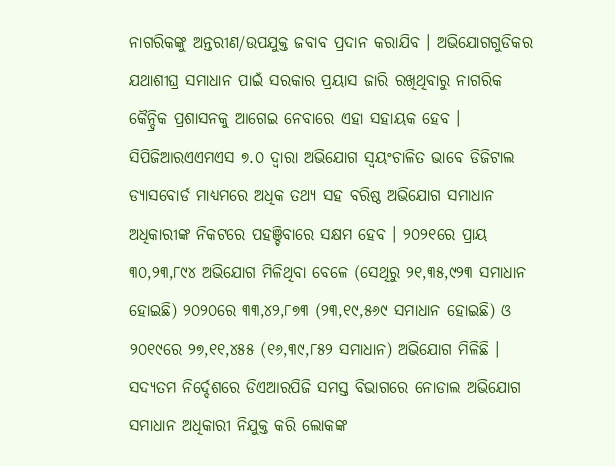ନାଗରିକଙ୍କୁ ଅନ୍ତରୀଣ/ଉପଯୁକ୍ତ ଜବାବ ପ୍ରଦାନ କରାଯିବ । ଅଭିଯୋଗଗୁଡିକର ଯଥାଶୀଘ୍ର ସମାଧାନ ପାଇଁ ସରକାର ପ୍ରୟାସ ଜାରି ରଖିଥିବାରୁ ନାଗରିକ କୈନ୍ଦ୍ରିକ ପ୍ରଶାସନକୁ ଆଗେଇ ନେବାରେ ଏହା ସହାୟକ ହେବ ।
ସିପିଜିଆରଏଏମଏସ ୭.୦ ଦ୍ୱାରା ଅଭିଯୋଗ ସ୍ୱୟଂଚାଳିତ ଭାବେ ଡିଜିଟାଲ ଡ୍ୟାସବୋର୍ଡ ମାଧ୍ୟମରେ ଅଧିକ ତଥ୍ୟ ସହ ବରିଷ୍ଠ ଅଭିଯୋଗ ସମାଧାନ ଅଧିକାରୀଙ୍କ ନିକଟରେ ପହଞ୍ଚିବାରେ ସକ୍ଷମ ହେବ । ୨୦୨୧ରେ ପ୍ରାୟ ୩୦,୨୩,୮୯୪ ଅଭିଯୋଗ ମିଳିଥିବା ବେଳେ (ସେଥିରୁ ୨୧,୩୫,୯୨୩ ସମାଧାନ ହୋଇଛି) ୨୦୨୦ରେ ୩୩,୪୨,୮୭୩ (୨୩,୧୯,୫୬୯ ସମାଧାନ ହୋଇଛି) ଓ ୨୦୧୯ରେ ୨୭,୧୧,୪୫୫ (୧୬,୩୯,୮୫୨ ସମାଧାନ) ଅଭିଯୋଗ ମିଳିଛି ।
ସଦ୍ୟତମ ନିର୍ଦ୍ଦେଶରେ ଡିଏଆରପିଜି ସମସ୍ତ ବିଭାଗରେ ନୋଡାଲ ଅଭିଯୋଗ ସମାଧାନ ଅଧିକାରୀ ନିଯୁକ୍ତ କରି ଲୋକଙ୍କ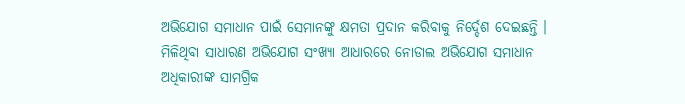ଅଭିଯୋଗ ସମାଧାନ ପାଇଁ ସେମାନଙ୍କୁ କ୍ଷମତା ପ୍ରଦାନ କରିବାକୁ ନିର୍ଦ୍ଦେଶ ଦେଇଛନ୍ତି । ମିଳିଥିବା ସାଧାରଣ ଅଭିଯୋଗ ସଂଖ୍ୟା ଆଧାରରେ ନୋଡାଲ ଅଭିଯୋଗ ସମାଧାନ ଅଧିକାରୀଙ୍କ ସାମଗ୍ରିକ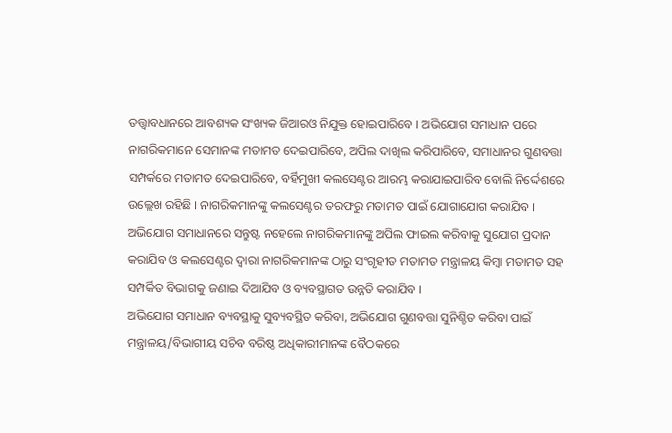ତତ୍ତ୍ୱାବଧାନରେ ଆବଶ୍ୟକ ସଂଖ୍ୟକ ଜିଆରଓ ନିଯୁକ୍ତ ହୋଇପାରିବେ । ଅଭିଯୋଗ ସମାଧାନ ପରେ ନାଗରିକମାନେ ସେମାନଙ୍କ ମତାମତ ଦେଇପାରିବେ, ଅପିଲ ଦାଖିଲ କରିପାରିବେ, ସମାଧାନର ଗୁଣବତ୍ତା ସମ୍ପର୍କରେ ମତାମତ ଦେଇପାରିବେ, ବର୍ହିମୁଖୀ କଲସେଣ୍ଟର ଆରମ୍ଭ କରାଯାଇପାରିବ ବୋଲି ନିର୍ଦ୍ଦେଶରେ ଉଲ୍ଲେଖ ରହିଛି । ନାଗରିକମାନଙ୍କୁ କଲସେଣ୍ଟର ତରଫରୁ ମତାମତ ପାଇଁ ଯୋଗାଯୋଗ କରାଯିବ ।
ଅଭିଯୋଗ ସମାଧାନରେ ସନ୍ତୁଷ୍ଟ ନହେଲେ ନାଗରିକମାନଙ୍କୁ ଅପିଲ ଫାଇଲ କରିବାକୁ ସୁଯୋଗ ପ୍ରଦାନ କରାଯିବ ଓ କଲସେଣ୍ଟର ଦ୍ୱାରା ନାଗରିକମାନଙ୍କ ଠାରୁ ସଂଗୃହୀତ ମତାମତ ମନ୍ତ୍ରାଳୟ କିମ୍ବା ମତାମତ ସହ ସମ୍ପର୍କିତ ବିଭାଗକୁ ଜଣାଇ ଦିଆଯିବ ଓ ବ୍ୟବସ୍ଥାଗତ ଉନ୍ନତି କରାଯିବ ।
ଅଭିଯୋଗ ସମାଧାନ ବ୍ୟବସ୍ଥାକୁ ସୁବ୍ୟବସ୍ଥିତ କରିବା, ଅଭିଯୋଗ ଗୁଣବତ୍ତା ସୁନିଶ୍ଚିତ କରିବା ପାଇଁ ମନ୍ତ୍ରାଳୟ/ବିଭାଗୀୟ ସଚିବ ବରିଷ୍ଠ ଅଧିକାରୀମାନଙ୍କ ବୈଠକରେ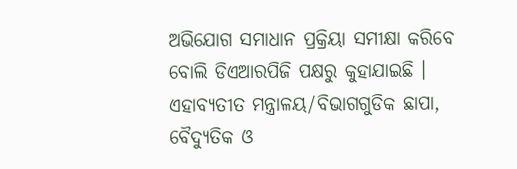ଅଭିଯୋଗ ସମାଧାନ ପ୍ରକ୍ରିୟା ସମୀକ୍ଷା କରିବେ ବୋଲି ଡିଏଆରପିଜି ପକ୍ଷରୁ କୁହାଯାଇଛି । ଏହାବ୍ୟତୀତ ମନ୍ତ୍ରାଳୟ/ବିଭାଗଗୁଡିକ ଛାପା, ବୈଦ୍ୟୁତିକ ଓ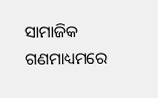ସାମାଜିକ ଗଣମାଧ୍ୟମରେ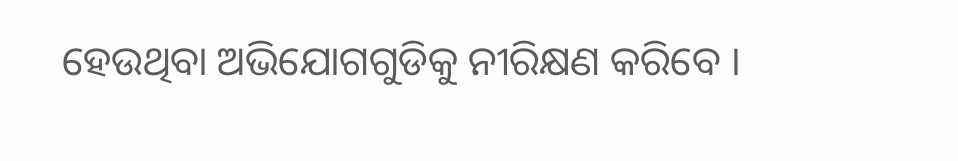ହେଉଥିବା ଅଭିଯୋଗଗୁଡିକୁ ନୀରିକ୍ଷଣ କରିବେ ।